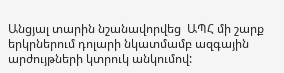Անցյալ տարին նշանավորվեց  ԱՊՀ մի շարք երկրներում դոլարի նկատմամբ ազգային արժույթների կտրուկ անկումով: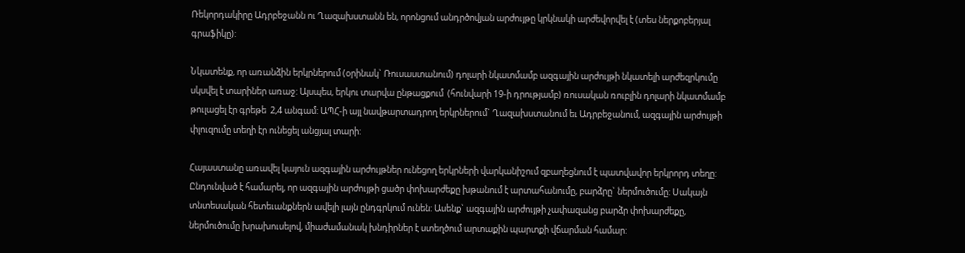Ռեկորդակիրը Ադրբեջանն ու Ղազախստանն են, որոնցում անդրծովյան արժույթը կրկնակի արժեվորվել է (տես ներքոբերյալ գրաֆիկը):

Նկատենք, որ առանձին երկրներում (օրինակ` Ռուսաստանում) դոլարի նկատմամբ ազգային արժույթի նկատելի արժեզրկումը սկսվել է տարիներ առաջ: Այսպես, երկու տարվա ընթացքում  (հունվարի 19-ի դրությամբ) ռուսական ռուբլին դոլարի նկատմամբ թուլացել էր գրեթե  2,4 անգամ: ԱՊՀ-ի այլ նավթարտադրող երկրներում` Ղազախստանում եւ Ադրբեջանում, ազգային արժույթի փլուզումը տեղի էր ունեցել անցյալ տարի:

Հայաստանը առավել կայուն ազգային արժույթներ ունեցող երկրների վարկանիշում զբաղեցնում է պատվավոր երկրորդ տեղը: Ընդունված է համարել, որ ազգային արժույթի ցածր փոխարժեքը խթանում է արտահանումը, բարձրը` ներմուծումը: Սակայն տնտեսական հետեւանքներն ավելի լայն ընդգրկում ունեն: Ասենք` ազգային արժույթի չափազանց բարձր փոխարժեքը, ներմուծումը խրախուսելով, միաժամանակ խնդիրներ է ստեղծում արտաքին պարտքի վճարման համար: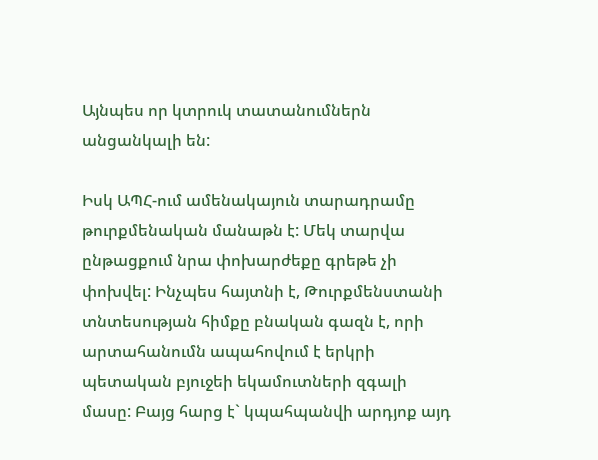Այնպես որ կտրուկ տատանումներն անցանկալի են:

Իսկ ԱՊՀ-ում ամենակայուն տարադրամը թուրքմենական մանաթն է: Մեկ տարվա ընթացքում նրա փոխարժեքը գրեթե չի փոխվել: Ինչպես հայտնի է, Թուրքմենստանի տնտեսության հիմքը բնական գազն է, որի արտահանումն ապահովում է երկրի պետական բյուջեի եկամուտների զգալի մասը: Բայց հարց է` կպահպանվի արդյոք այդ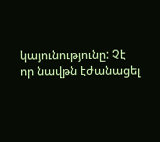կայունությունը: Չէ որ նավթն էժանացել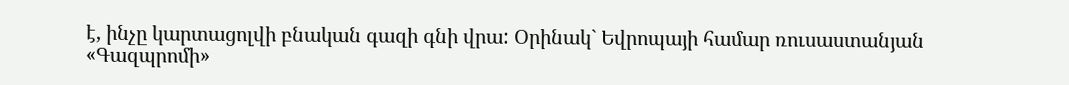է, ինչը կարտացոլվի բնական գազի գնի վրա: Օրինակ` Եվրոպայի համար ռուսաստանյան   «Գազպրոմի»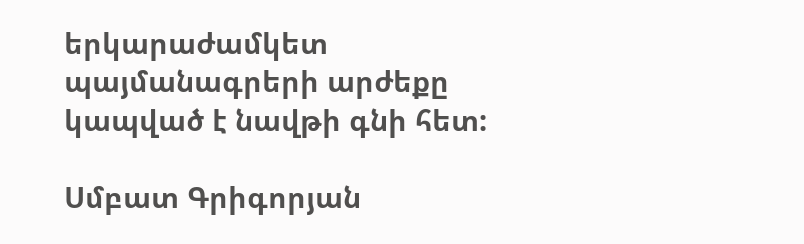երկարաժամկետ պայմանագրերի արժեքը կապված է նավթի գնի հետ:

Սմբատ Գրիգորյան